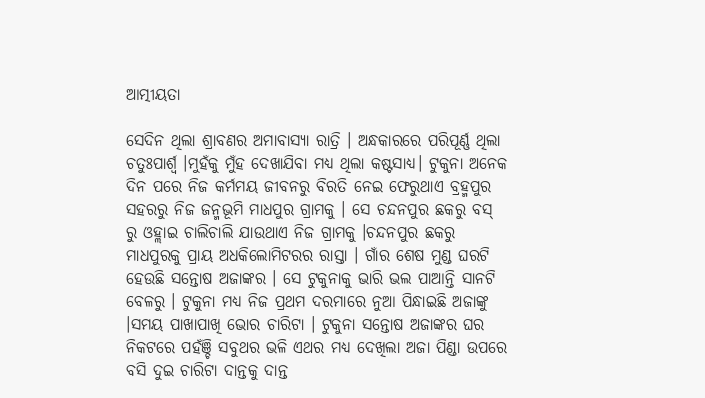ଆତ୍ମୀୟତା

ସେଦିନ ଥିଲା ଶ୍ରାବଣର ଅମାବାସ୍ୟା ରାତ୍ରି । ଅନ୍ଧକାରରେ ପରିପୂର୍ଣ୍ଣ ଥିଲା ଚତୁଃପାର୍ଶ୍ଵ ।ମୁହଁକୁ ମୁଁହ ଦେଖାଯିବା ମଧ୍ଯ ଥିଲା କଷ୍ଟସାଧ୍ୟ। ଟୁକୁନା ଅନେକ ଦିନ ପରେ ନିଜ କର୍ମମୟ ଜୀବନରୁ ବିରତି ନେଇ ଫେରୁଥାଏ ବ୍ରହ୍ମପୁର ସହରରୁ ନିଜ ଜନ୍ମଭୂମି ମାଧପୁର ଗ୍ରାମକୁ । ସେ ଚନ୍ଦନପୁର ଛକରୁ ବସ୍ ରୁ ଓହ୍ଲାଇ ଚାଲିଚାଲି ଯାଉଥାଏ ନିଜ ଗ୍ରାମକୁ ।ଚନ୍ଦନପୁର ଛକରୁ ମାଧପୁରକୁ ପ୍ରାୟ ଅଧକିଲୋମିଟରର ରାସ୍ତା । ଗାଁର ଶେଷ ମୁଣ୍ଡ ଘରଟି ହେଉଛି ସନ୍ତୋଷ ଅଜାଙ୍କର । ସେ ଟୁକୁନାକୁ ଭାରି ଭଲ ପାଆନ୍ତି ସାନଟି ବେଳରୁ । ଟୁକୁନା ମଧ୍ଯ ନିଜ ପ୍ରଥମ ଦରମାରେ ନୁଆ ପିନ୍ଧାଇଛି ଅଜାଙ୍କୁ ।ସମୟ ପାଖାପାଖି ଭୋର ଚାରିଟା । ଟୁକୁନା ସନ୍ତୋଷ ଅଜାଙ୍କର ଘର ନିକଟରେ ପହଁଞ୍ଚି ସବୁଥର ଭଳି ଏଥର ମଧ୍ଯ ଦେଖିଲା ଅଜା ପିଣ୍ଡା ଉପରେ ବସି ଦୁଇ ଚାରିଟା ଦାନ୍ତକୁ ଦାନ୍ତ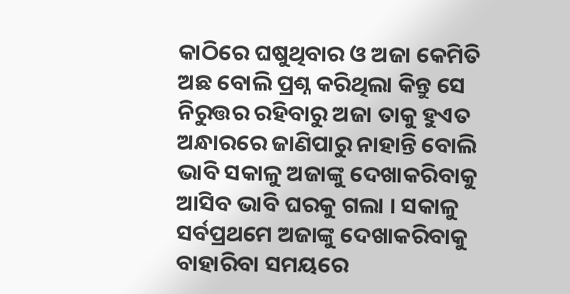କାଠିରେ ଘଷୁଥିବାର ଓ ଅଜା କେମିତି ଅଛ ବୋଲି ପ୍ରଶ୍ନ କରିଥିଲା କିନ୍ତୁ ସେ ନିରୁତ୍ତର ରହିବାରୁ ଅଜା ତାକୁ ହୁଏତ ଅନ୍ଧାରରେ ଜାଣିପାରୁ ନାହାନ୍ତି ବୋଲି ଭାବି ସକାଳୁ ଅଜାଙ୍କୁ ଦେଖାକରିବାକୁ ଆସିବ ଭାବି ଘରକୁ ଗଲା । ସକାଳୁ ସର୍ବପ୍ରଥମେ ଅଜାଙ୍କୁ ଦେଖାକରିବାକୁ ବାହାରିବା ସମୟରେ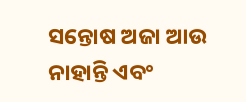ସନ୍ତୋଷ ଅଜା ଆଉ ନାହାନ୍ତି ଏବଂ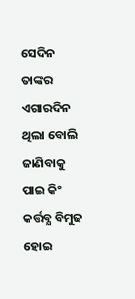ସେଦିନ ତାଙ୍କର ଏଗାରଦିନ ଥିଲା ବୋଲି ଜାଣିବାକୁ ପାଇ କିଂ କର୍ତ୍ତବ୍ଯ ବିମୁଢ ହୋଇ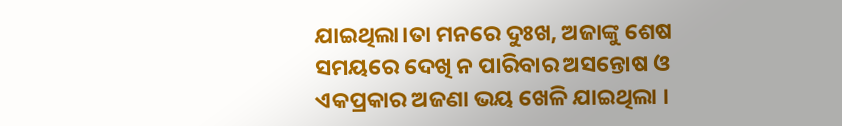ଯାଇଥିଲା।ତା ମନରେ ଦୁଃଖ, ଅଜାଙ୍କୁ ଶେଷ ସମୟରେ ଦେଖି ନ ପାରିବାର ଅସନ୍ତୋଷ ଓ ଏକପ୍ରକାର ଅଜଣା ଭୟ ଖେଳି ଯାଇଥିଲା ।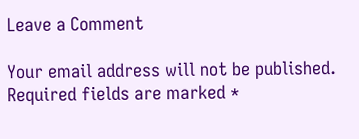Leave a Comment

Your email address will not be published. Required fields are marked *